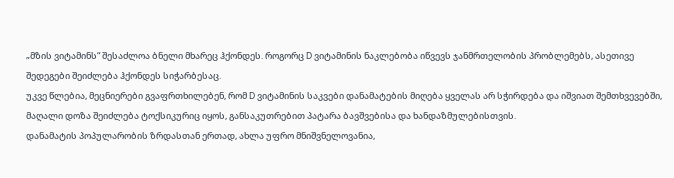„მზის ვიტამინს“ შესაძლოა ბნელი მხარეც ჰქონდეს. როგორც D ვიტამინის ნაკლებობა იწვევს ჯანმრთელობის პრობლემებს, ასეთივე შედეგები შეიძლება ჰქონდეს სიჭარბესაც.
უკვე წლებია, მეცნიერები გვაფრთხილებენ, რომ D ვიტამინის საკვები დანამატების მიღება ყველას არ სჭირდება და იშვიათ შემთხვევებში, მაღალი დოზა შეიძლება ტოქსიკურიც იყოს, განსაკუთრებით პატარა ბავშვებისა და ხანდაზმულებისთვის.
დანამატის პოპულარობის ზრდასთან ერთად, ახლა უფრო მნიშვნელოვანია,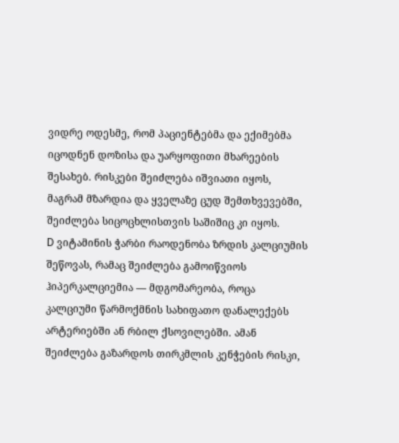ვიდრე ოდესმე, რომ პაციენტებმა და ექიმებმა იცოდნენ დოზისა და უარყოფითი მხარეების შესახებ. რისკები შეიძლება იშვიათი იყოს, მაგრამ მზარდია და ყველაზე ცუდ შემთხვევებში, შეიძლება სიცოცხლისთვის საშიშიც კი იყოს.
D ვიტამინის ჭარბი რაოდენობა ზრდის კალციუმის შეწოვას, რამაც შეიძლება გამოიწვიოს ჰიპერკალციემია — მდგომარეობა, როცა კალციუმი წარმოქმნის სახიფათო დანალექებს არტერიებში ან რბილ ქსოვილებში. ამან შეიძლება გაზარდოს თირკმლის კენჭების რისკი,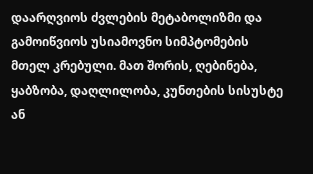დაარღვიოს ძვლების მეტაბოლიზმი და გამოიწვიოს უსიამოვნო სიმპტომების მთელ კრებული. მათ შორის, ღებინება, ყაბზობა, დაღლილობა, კუნთების სისუსტე ან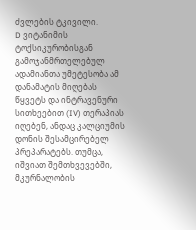ძვლების ტკივილი.
D ვიტანიმის ტოქსიკურობისგან გამოჯანმრთელებულ ადამიანთა უმეტესობა ამ დანამატის მიღებას წყვეტს და ინტრავენური სითხეებით (IV) თერაპიას იღებენ, ანდაც კალციუმის დონის შესამცირებელ პრეპარატებს. თუმცა, იშვიათ შემთხვევებში, მკურნალობის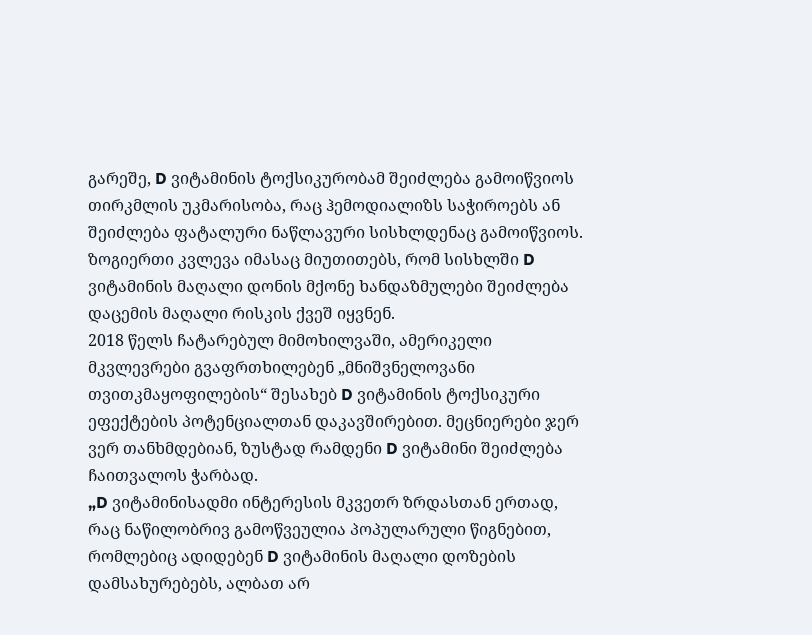გარეშე, D ვიტამინის ტოქსიკურობამ შეიძლება გამოიწვიოს თირკმლის უკმარისობა, რაც ჰემოდიალიზს საჭიროებს ან შეიძლება ფატალური ნაწლავური სისხლდენაც გამოიწვიოს.
ზოგიერთი კვლევა იმასაც მიუთითებს, რომ სისხლში D ვიტამინის მაღალი დონის მქონე ხანდაზმულები შეიძლება დაცემის მაღალი რისკის ქვეშ იყვნენ.
2018 წელს ჩატარებულ მიმოხილვაში, ამერიკელი მკვლევრები გვაფრთხილებენ „მნიშვნელოვანი თვითკმაყოფილების“ შესახებ D ვიტამინის ტოქსიკური ეფექტების პოტენციალთან დაკავშირებით. მეცნიერები ჯერ ვერ თანხმდებიან, ზუსტად რამდენი D ვიტამინი შეიძლება ჩაითვალოს ჭარბად.
„D ვიტამინისადმი ინტერესის მკვეთრ ზრდასთან ერთად, რაც ნაწილობრივ გამოწვეულია პოპულარული წიგნებით, რომლებიც ადიდებენ D ვიტამინის მაღალი დოზების დამსახურებებს, ალბათ არ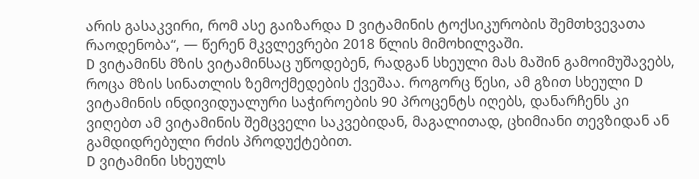არის გასაკვირი, რომ ასე გაიზარდა D ვიტამინის ტოქსიკურობის შემთხვევათა რაოდენობა“, — წერენ მკვლევრები 2018 წლის მიმოხილვაში.
D ვიტამინს მზის ვიტამინსაც უწოდებენ, რადგან სხეული მას მაშინ გამოიმუშავებს, როცა მზის სინათლის ზემოქმედების ქვეშაა. როგორც წესი, ამ გზით სხეული D ვიტამინის ინდივიდუალური საჭიროების 90 პროცენტს იღებს, დანარჩენს კი ვიღებთ ამ ვიტამინის შემცველი საკვებიდან, მაგალითად, ცხიმიანი თევზიდან ან გამდიდრებული რძის პროდუქტებით.
D ვიტამინი სხეულს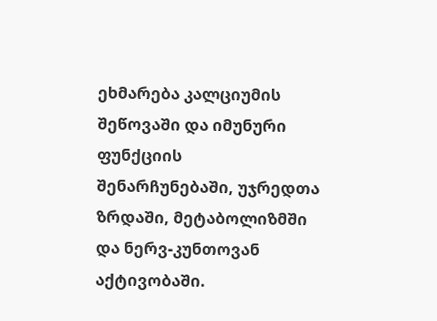ეხმარება კალციუმის შეწოვაში და იმუნური ფუნქციის შენარჩუნებაში, უჯრედთა ზრდაში, მეტაბოლიზმში და ნერვ-კუნთოვან აქტივობაში.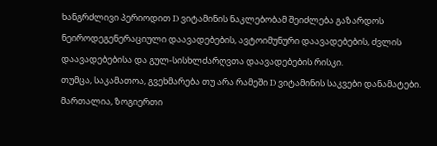ხანგრძლივი პერიოდით D ვიტამინის ნაკლებობამ შეიძლება გაზარდოს ნეიროდეგენერაციული დაავადებების, ავტოიმუნური დაავადებების, ძვლის დაავადებებისა და გულ-სისხლძარღვთა დაავადებების რისკი.
თუმცა, საკამათოა, გვეხმარება თუ არა რამეში D ვიტამინის საკვები დანამატები. მართალია, ზოგიერთი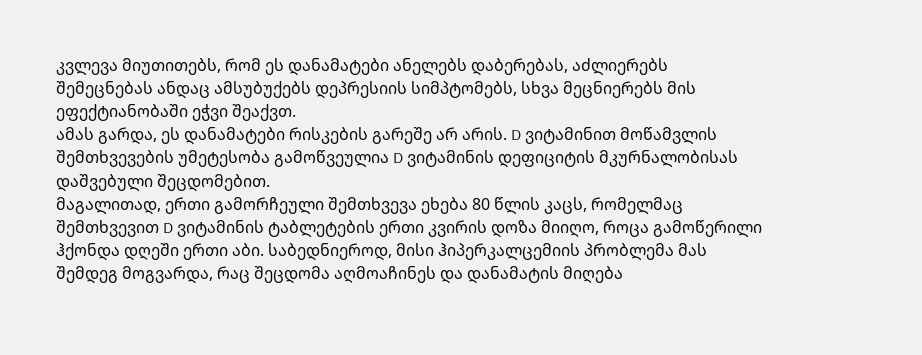კვლევა მიუთითებს, რომ ეს დანამატები ანელებს დაბერებას, აძლიერებს შემეცნებას ანდაც ამსუბუქებს დეპრესიის სიმპტომებს, სხვა მეცნიერებს მის ეფექტიანობაში ეჭვი შეაქვთ.
ამას გარდა, ეს დანამატები რისკების გარეშე არ არის. D ვიტამინით მოწამვლის შემთხვევების უმეტესობა გამოწვეულია D ვიტამინის დეფიციტის მკურნალობისას დაშვებული შეცდომებით.
მაგალითად, ერთი გამორჩეული შემთხვევა ეხება 80 წლის კაცს, რომელმაც შემთხვევით D ვიტამინის ტაბლეტების ერთი კვირის დოზა მიიღო, როცა გამოწერილი ჰქონდა დღეში ერთი აბი. საბედნიეროდ, მისი ჰიპერკალცემიის პრობლემა მას შემდეგ მოგვარდა, რაც შეცდომა აღმოაჩინეს და დანამატის მიღება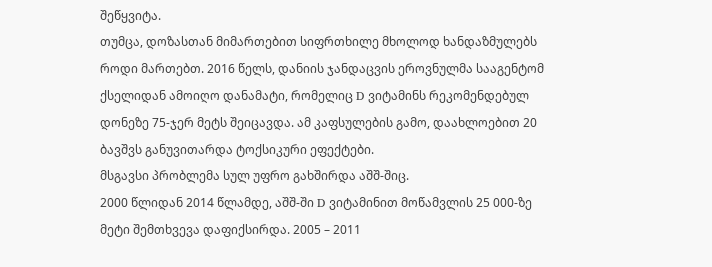შეწყვიტა.
თუმცა, დოზასთან მიმართებით სიფრთხილე მხოლოდ ხანდაზმულებს როდი მართებთ. 2016 წელს, დანიის ჯანდაცვის ეროვნულმა სააგენტომ ქსელიდან ამოიღო დანამატი, რომელიც D ვიტამინს რეკომენდებულ დონეზე 75-ჯერ მეტს შეიცავდა. ამ კაფსულების გამო, დაახლოებით 20 ბავშვს განუვითარდა ტოქსიკური ეფექტები.
მსგავსი პრობლემა სულ უფრო გახშირდა აშშ-შიც.
2000 წლიდან 2014 წლამდე, აშშ-ში D ვიტამინით მოწამვლის 25 000-ზე მეტი შემთხვევა დაფიქსირდა. 2005 – 2011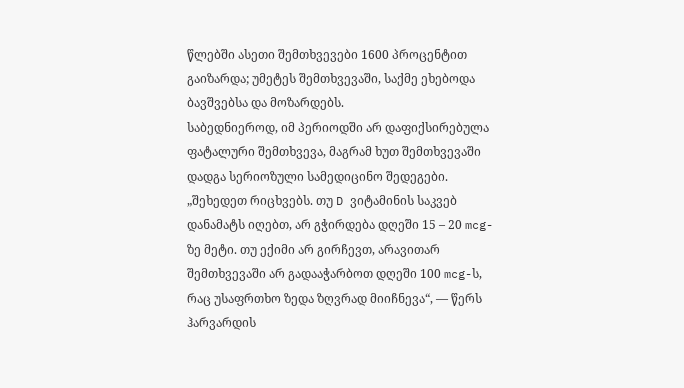წლებში ასეთი შემთხვევები 1600 პროცენტით გაიზარდა; უმეტეს შემთხვევაში, საქმე ეხებოდა ბავშვებსა და მოზარდებს.
საბედნიეროდ, იმ პერიოდში არ დაფიქსირებულა ფატალური შემთხვევა, მაგრამ ხუთ შემთხვევაში დადგა სერიოზული სამედიცინო შედეგები.
„შეხედეთ რიცხვებს. თუ D ვიტამინის საკვებ დანამატს იღებთ, არ გჭირდება დღეში 15 – 20 mcg-ზე მეტი. თუ ექიმი არ გირჩევთ, არავითარ შემთხვევაში არ გადააჭარბოთ დღეში 100 mcg-ს, რაც უსაფრთხო ზედა ზღვრად მიიჩნევა“, — წერს ჰარვარდის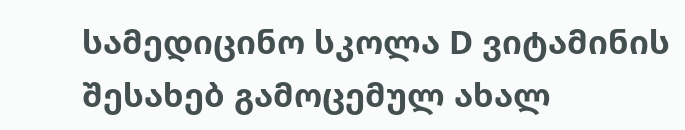სამედიცინო სკოლა D ვიტამინის შესახებ გამოცემულ ახალ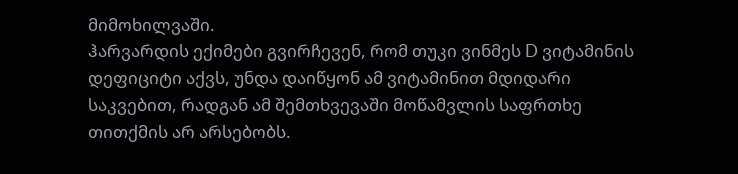მიმოხილვაში.
ჰარვარდის ექიმები გვირჩევენ, რომ თუკი ვინმეს D ვიტამინის დეფიციტი აქვს, უნდა დაიწყონ ამ ვიტამინით მდიდარი საკვებით, რადგან ამ შემთხვევაში მოწამვლის საფრთხე თითქმის არ არსებობს.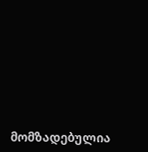მომზადებულია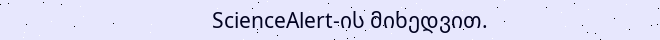ScienceAlert-ის მიხედვით.